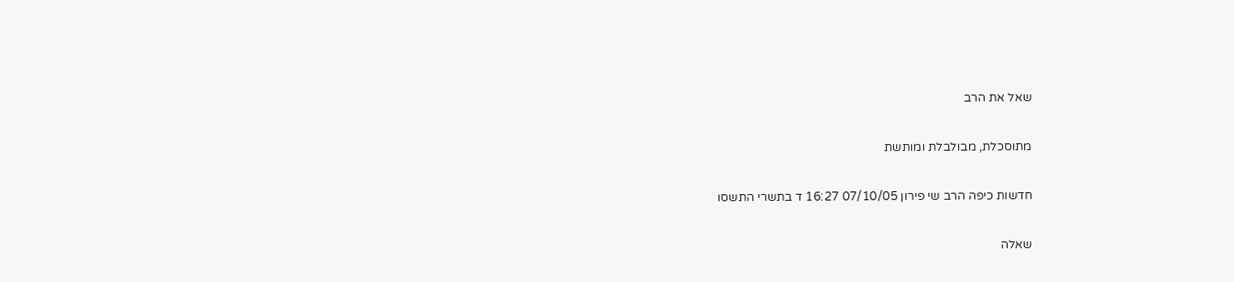שאל את הרב

מתוסכלת, מבולבלת ומותשת

חדשות כיפה הרב שי פירון 07/10/05 16:27 ד בתשרי התשסו

שאלה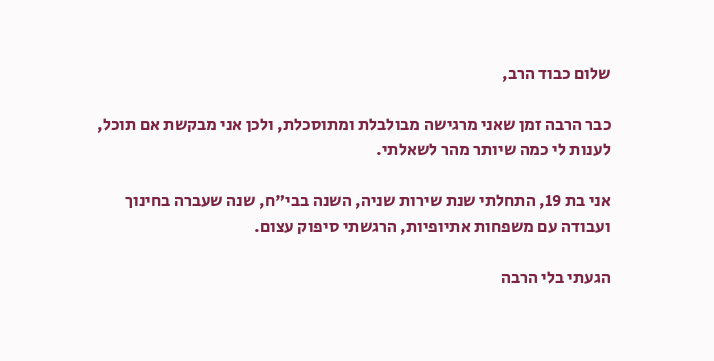שלום כבוד הרב,

כבר הרבה זמן שאני מרגישה מבולבלת ומתוסכלת, ולכן אני מבקשת אם תוכל, לענות לי כמה שיותר מהר לשאלתי.

אני בת 19, התחלתי שנת שירות שניה, השנה בבי"ח, שנה שעברה בחינוך ועבודה עם משפחות אתיופיות, הרגשתי סיפוק עצום.

הגעתי בלי הרבה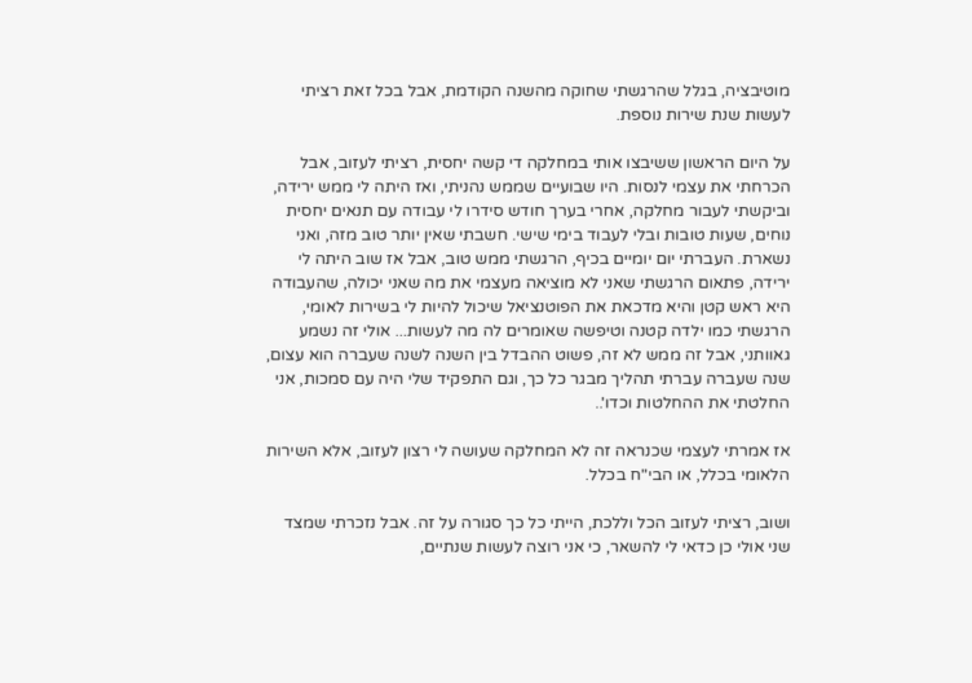מוטיבציה, בגלל שהרגשתי שחוקה מהשנה הקודמת, אבל בכל זאת רציתי לעשות שנת שירות נוספת.

על היום הראשון ששיבצו אותי במחלקה די קשה יחסית, רציתי לעזוב, אבל הכרחתי את עצמי לנסות. היו שבועיים שממש נהניתי, ואז היתה לי ממש ירידה, וביקשתי לעבור מחלקה, אחרי בערך חודש סידרו לי עבודה עם תנאים יחסית נוחים, שעות טובות ובלי לעבוד בימי שישי. חשבתי שאין יותר טוב מזה, ואני נשארת. העברתי יום יומיים בכיף, הרגשתי ממש טוב, אבל אז שוב היתה לי ירידה, פתאום הרגשתי שאני לא מוציאה מעצמי את מה שאני יכולה, שהעבודה היא ראש קטן והיא מדכאת את הפוטנציאל שיכול להיות לי בשירות לאומי, הרגשתי כמו ילדה קטנה וטיפשה שאומרים לה מה לעשות... אולי זה נשמע גאוותני, אבל זה ממש לא זה, פשוט ההבדל בין השנה לשנה שעברה הוא עצום, שנה שעברה עברתי תהליך מבגר כל כך, וגם התפקיד שלי היה עם סמכות, אני החלטתי את ההחלטות וכדו'..

אז אמרתי לעצמי שכנראה זה לא המחלקה שעושה לי רצון לעזוב, אלא השירות הלאומי בכלל, או הבי"ח בכלל.

ושוב, רציתי לעזוב הכל וללכת, הייתי כל כך סגורה על זה. אבל נזכרתי שמצד שני אולי כן כדאי לי להשאר, כי אני רוצה לעשות שנתיים,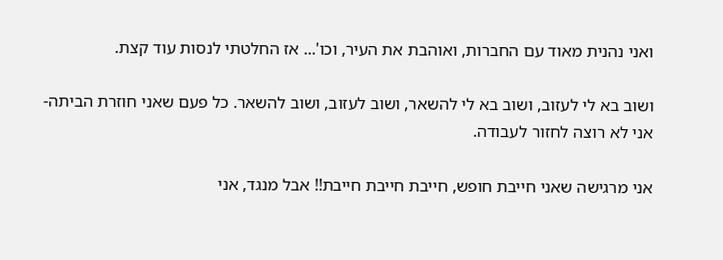ואני נהנית מאוד עם החברות, ואוהבת את העיר, וכו'... אז החלטתי לנסות עוד קצת.

ושוב בא לי לעזוב, ושוב בא לי להשאר, ושוב לעזוב, ושוב להשאר. כל פעם שאני חוזרת הביתה- אני לא רוצה לחזור לעבודה.

אני מרגישה שאני חייבת חופש, חייבת חייבת חייבת!! אבל מנגד, אני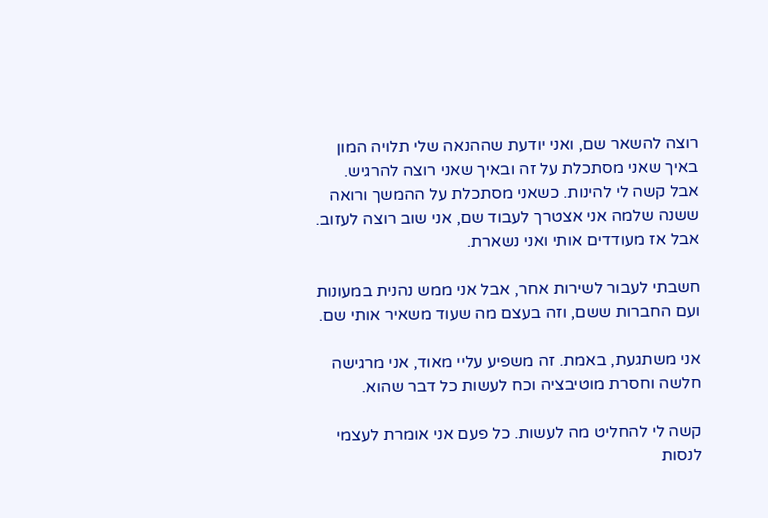רוצה להשאר שם, ואני יודעת שההנאה שלי תלויה המון באיך שאני מסתכלת על זה ובאיך שאני רוצה להרגיש. אבל קשה לי להינות. כשאני מסתכלת על ההמשך ורואה ששנה שלמה אני אצטרך לעבוד שם, אני שוב רוצה לעזוב. אבל אז מעודדים אותי ואני נשארת.

חשבתי לעבור לשירות אחר, אבל אני ממש נהנית במעונות ועם החברות ששם, וזה בעצם מה שעוד משאיר אותי שם.

אני משתגעת, באמת. זה משפיע עליי מאוד, אני מרגישה חלשה וחסרת מוטיבציה וכח לעשות כל דבר שהוא.

קשה לי להחליט מה לעשות. כל פעם אני אומרת לעצמי לנסות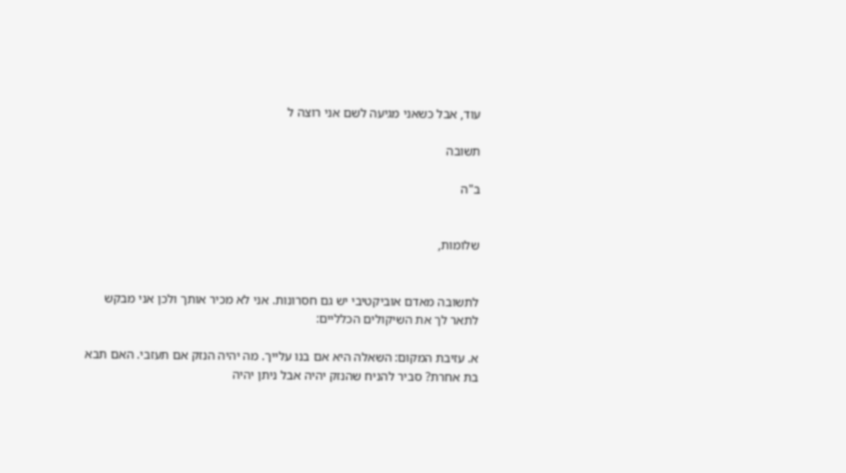עוד, אבל כשאני מגיעה לשם אני רוצה ל

תשובה

ב"ה


שלומות,


לתשובה מאדם אוביקטיבי יש גם חסרונות. אני לא מכיר אותך ולכן אני מבקש לתאר לך את השיקולים הכלליים:

א. עזיבת המקום: השאלה היא אם בנו עלייך. מה יהיה הנזק אם תעזבי. האם תבא בת אחרת? סביר להניח שהנזק יהיה אבל ניתן יהיה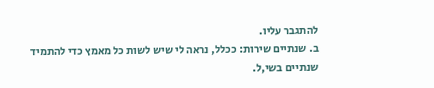להתגבר עליו.
ב. שנתיים שירות: ככלל, נראה לי שיש לשות כל מאמץ כדי להתמיד שנתיים בשי,ל.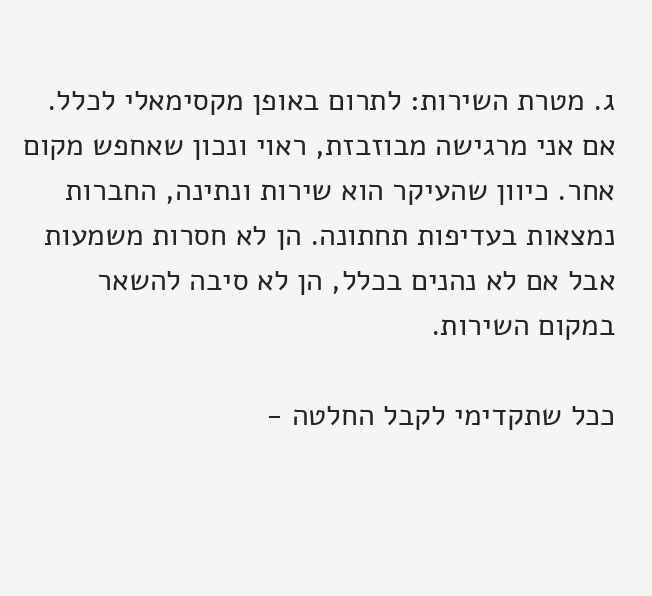ג. מטרת השירות: לתרום באופן מקסימאלי לכלל. אם אני מרגישה מבוזבזת, ראוי ונכון שאחפש מקום אחר. כיוון שהעיקר הוא שירות ונתינה, החברות נמצאות בעדיפות תחתונה. הן לא חסרות משמעות אבל אם לא נהנים בכלל, הן לא סיבה להשאר במקום השירות.

ככל שתקדימי לקבל החלטה -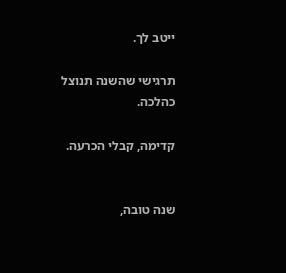ייטב לך.

תרגישי שהשנה תנוצל כהלכה.

קדימה, קבלי הכרעה.


שנה טובה,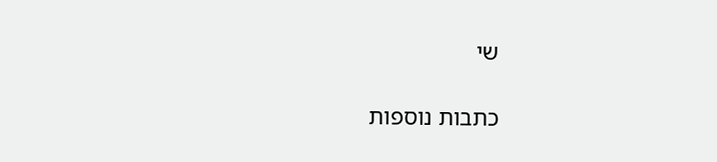שי

כתבות נוספות